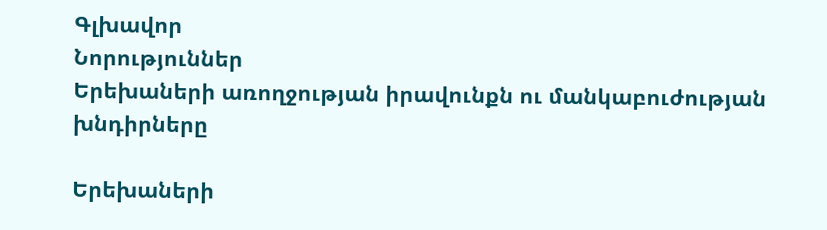Գլխավոր
Նորություններ
Երեխաների առողջության իրավունքն ու մանկաբուժության խնդիրները

Երեխաների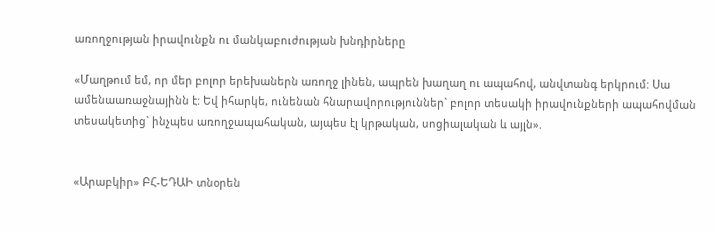առողջության իրավունքն ու մանկաբուժության խնդիրները

«Մաղթում եմ, որ մեր բոլոր երեխաներն առողջ լինեն, ապրեն խաղաղ ու ապահով, անվտանգ երկրում: Սա ամենաառաջնայինն է: Եվ իհարկե, ունենան հնարավորություններ` բոլոր տեսակի իրավունքների ապահովման տեսակետից` ինչպես առողջապահական, այպես էլ կրթական, սոցիալական և այլն».


«Արաբկիր» ԲՀ-ԵԴԱԻ տնօրեն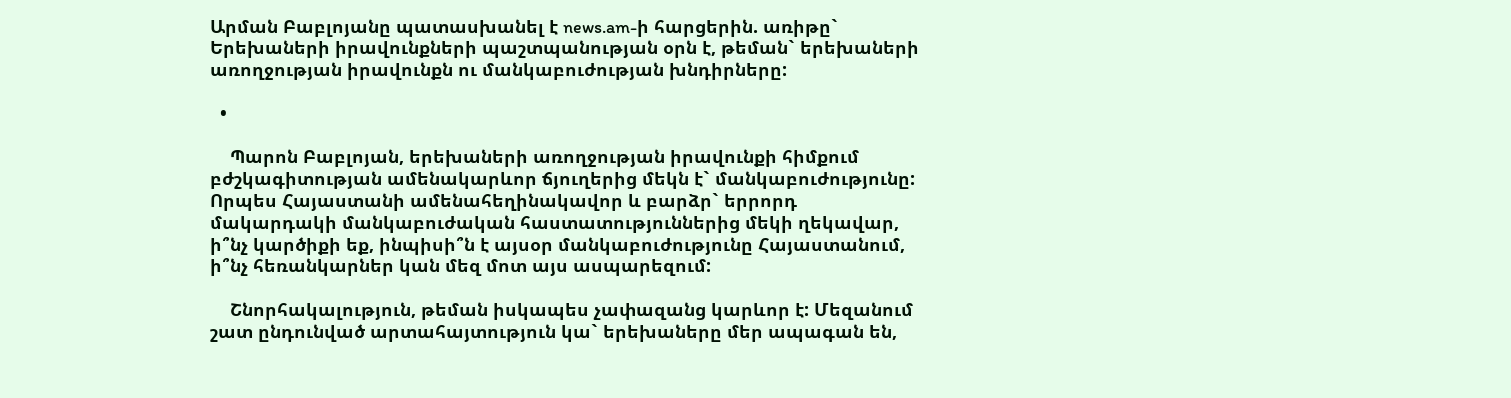Արման Բաբլոյանը պատասխանել է news.am-ի հարցերին. առիթը` Երեխաների իրավունքների պաշտպանության օրն է, թեման` երեխաների առողջության իրավունքն ու մանկաբուժության խնդիրները:

  •

    Պարոն Բաբլոյան, երեխաների առողջության իրավունքի հիմքում բժշկագիտության ամենակարևոր ճյուղերից մեկն է` մանկաբուժությունը: Որպես Հայաստանի ամենահեղինակավոր և բարձր` երրորդ մակարդակի մանկաբուժական հաստատություններից մեկի ղեկավար, ի՞նչ կարծիքի եք, ինպիսի՞ն է այսօր մանկաբուժությունը Հայաստանում, ի՞նչ հեռանկարներ կան մեզ մոտ այս ասպարեզում:

    Շնորհակալություն, թեման իսկապես չափազանց կարևոր է: Մեզանում շատ ընդունված արտահայտություն կա` երեխաները մեր ապագան են,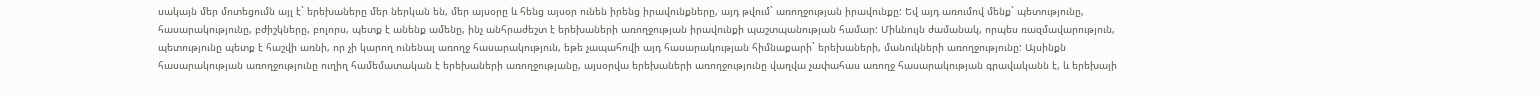սակայն մեր մոտեցումն այլ է` երեխաները մեր ներկան են, մեր այսօրը և հենց այսօր ունեն իրենց իրավունքները, այդ թվում` առողջության իրավունքը: Եվ այդ առումով մենք` պետությունը, հասարակությունը, բժիշկները, բոլորս, պետք է անենք ամենը, ինչ անհրաժեշտ է երեխաների առողջության իրավունքի պաշտպանության համար: Միևնույն ժամանակ, որպես ռազմավարություն, պետությունը պետք է հաշվի առնի, որ չի կարող ունենալ առողջ հասարակություն, եթե չապահովի այդ հասարակության հիմնաքարի` երեխաների, մանուկների առողջությունը: Այսինքն հասարակության առողջությունը ուղիղ համեմատական է երեխաների առողջությանը, այսօրվա երեխաների առողջությունը վաղվա չափահաս առողջ հասարակության գրավականն է, և երեխայի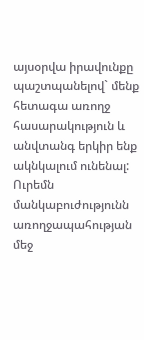այսօրվա իրավունքը պաշտպանելով` մենք հետագա առողջ հասարակություն և անվտանգ երկիր ենք ակնկալում ունենալ: Ուրեմն մանկաբուժությունն առողջապահության մեջ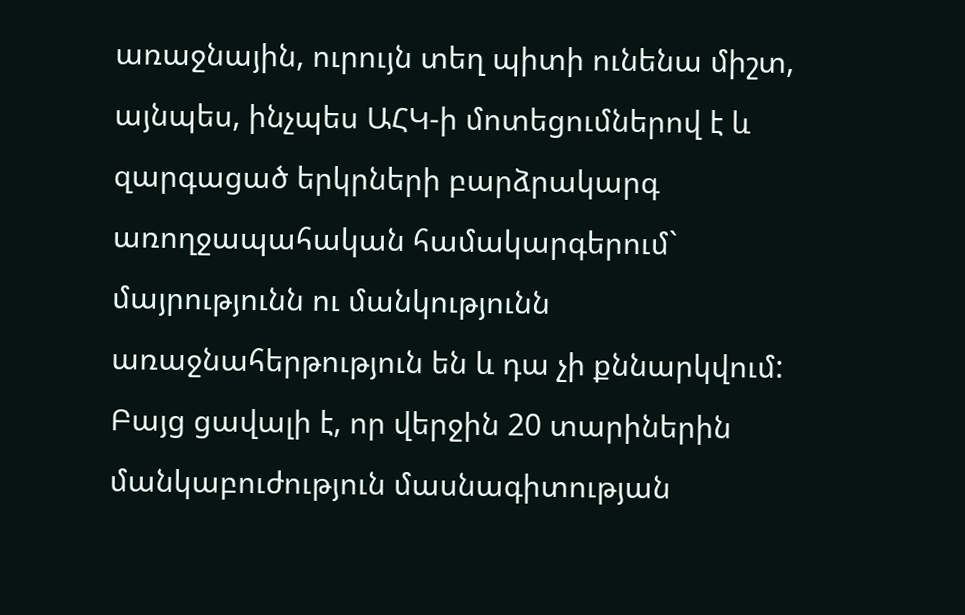առաջնային, ուրույն տեղ պիտի ունենա միշտ, այնպես, ինչպես ԱՀԿ-ի մոտեցումներով է և զարգացած երկրների բարձրակարգ առողջապահական համակարգերում` մայրությունն ու մանկությունն առաջնահերթություն են և դա չի քննարկվում:  Բայց ցավալի է, որ վերջին 20 տարիներին մանկաբուժություն մասնագիտության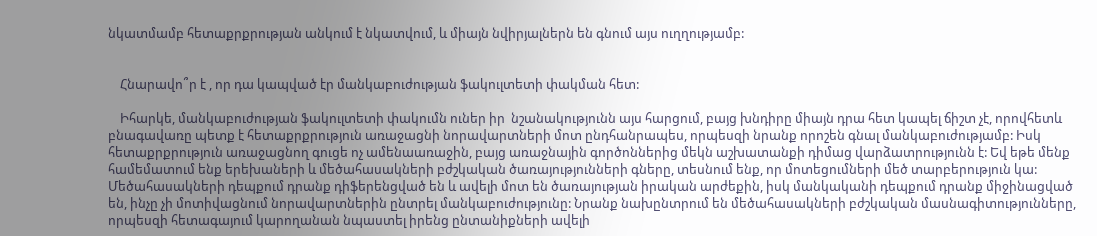նկատմամբ հետաքրքրության անկում է նկատվում, և միայն նվիրյալներն են գնում այս ուղղությամբ:


    Հնարավո՞ր է , որ դա կապված էր մանկաբուժության ֆակուլտետի փակման հետ:

    Իհարկե, մանկաբուժության ֆակուլտետի փակումն ուներ իր  նշանակությունն այս հարցում, բայց խնդիրը միայն դրա հետ կապել ճիշտ չէ, որովհետև բնագավառը պետք է հետաքրքրություն առաջացնի նորավարտների մոտ ընդհանրապես, որպեսզի նրանք որոշեն գնալ մանկաբուժությամբ: Իսկ հետաքրքրություն առաջացնող գուցե ոչ ամենաառաջին, բայց առաջնային գործոններից մեկն աշխատանքի դիմաց վարձատրությունն է: Եվ եթե մենք համեմատում ենք երեխաների և մեծահասակների բժշկական ծառայությունների գները, տեսնում ենք, որ մոտեցումների մեծ տարբերություն կա: Մեծահասակների դեպքում դրանք դիֆերենցված են և ավելի մոտ են ծառայության իրական արժեքին, իսկ մանկականի դեպքում դրանք միջինացված են, ինչը չի մոտիվացնում նորավարտներին ընտրել մանկաբուժությունը: Նրանք նախընտրում են մեծահասակների բժշկական մասնագիտությունները, որպեսզի հետագայում կարողանան նպաստել իրենց ընտանիքների ավելի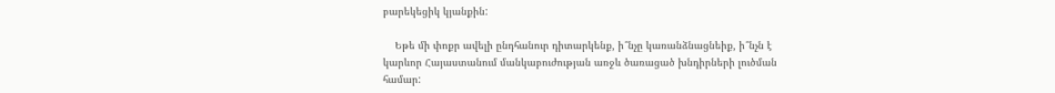բարեկեցիկ կյանքին:

    Եթե մի փոքր ավելի ընդհանուր դիտարկենք, ի՞նչը կառանձնացնեիք, ի՞նչն է կարևոր Հայաստանում մանկաբուժության առջև ծառացած խնդիրների լուծման համար: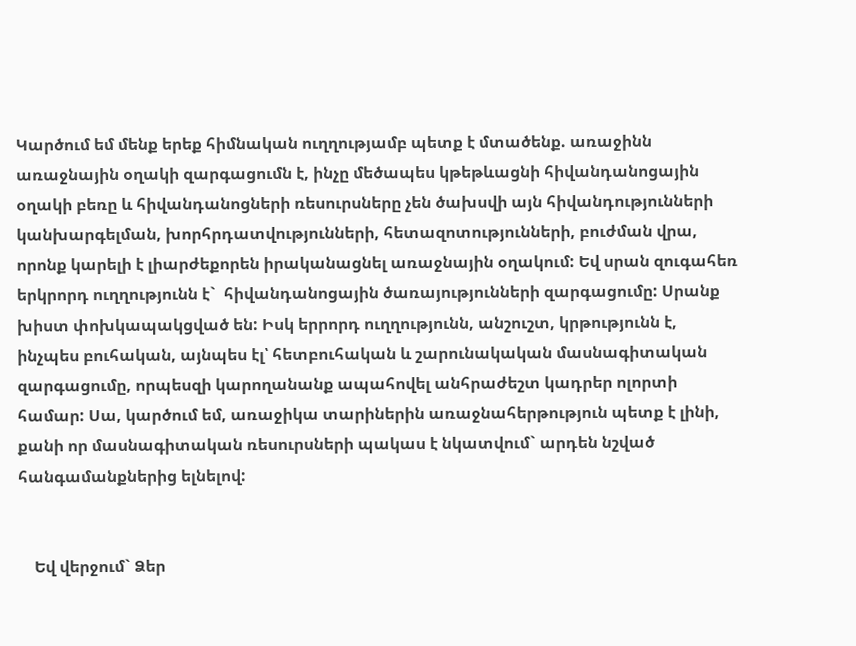Կարծում եմ մենք երեք հիմնական ուղղությամբ պետք է մտածենք. առաջինն առաջնային օղակի զարգացումն է, ինչը մեծապես կթեթևացնի հիվանդանոցային օղակի բեռը և հիվանդանոցների ռեսուրսները չեն ծախսվի այն հիվանդությունների կանխարգելման, խորհրդատվությունների, հետազոտությունների, բուժման վրա, որոնք կարելի է լիարժեքորեն իրականացնել առաջնային օղակում: Եվ սրան զուգահեռ երկրորդ ուղղությունն է`  հիվանդանոցային ծառայությունների զարգացումը: Սրանք խիստ փոխկապակցված են: Իսկ երրորդ ուղղությունն, անշուշտ, կրթությունն է, ինչպես բուհական, այնպես էլ՝ հետբուհական և շարունակական մասնագիտական զարգացումը, որպեսզի կարողանանք ապահովել անհրաժեշտ կադրեր ոլորտի համար: Սա, կարծում եմ, առաջիկա տարիներին առաջնահերթություն պետք է լինի, քանի որ մասնագիտական ռեսուրսների պակաս է նկատվում` արդեն նշված հանգամանքներից ելնելով:


    Եվ վերջում` Ձեր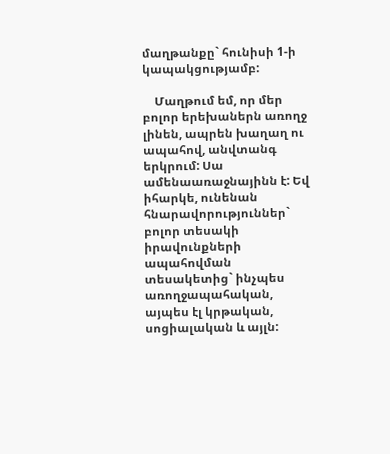մաղթանքը` հունիսի 1-ի կապակցությամբ:

    Մաղթում եմ, որ մեր բոլոր երեխաներն առողջ լինեն, ապրեն խաղաղ ու ապահով, անվտանգ երկրում: Սա ամենաառաջնայինն է: Եվ իհարկե, ունենան հնարավորություններ` բոլոր տեսակի իրավունքների ապահովման տեսակետից` ինչպես առողջապահական, այպես էլ կրթական, սոցիալական և այլն: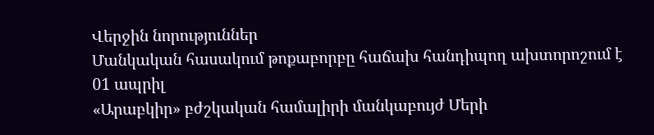Վերջին նորություններ
Մանկական հասակում թոքաբորբը հաճախ հանդիպող ախտորոշում է
01 ապրիլ
«Արաբկիր» բժշկական համալիրի մանկաբույժ Մերի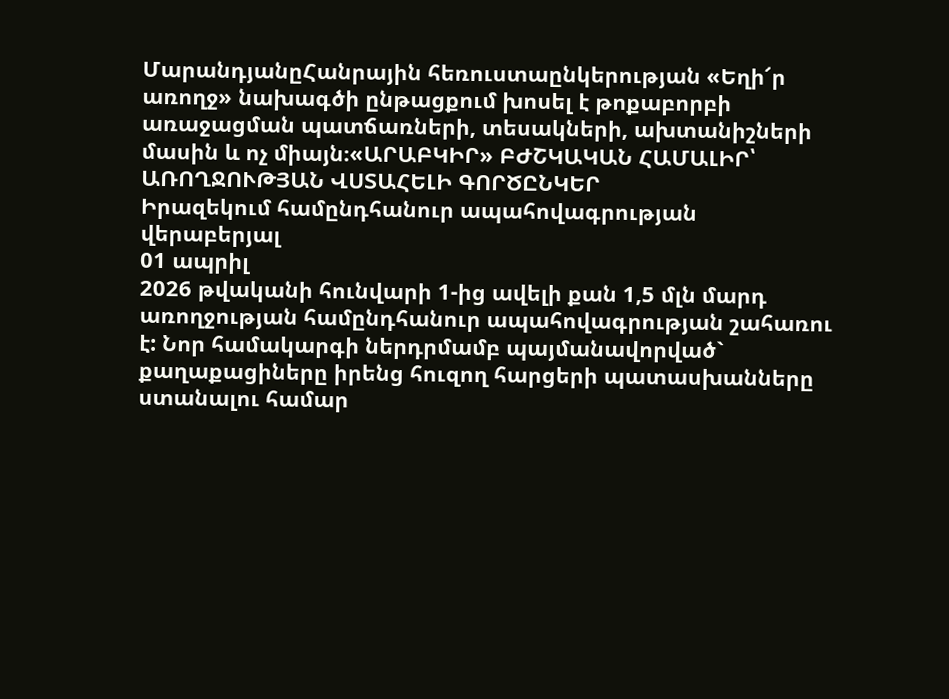ՄարանդյանըՀանրային հեռուստաընկերության «Եղի՜ր առողջ» նախագծի ընթացքում խոսել է թոքաբորբի առաջացման պատճառների, տեսակների, ախտանիշների մասին և ոչ միայն։«ԱՐԱԲԿԻՐ» ԲԺՇԿԱԿԱՆ ՀԱՄԱԼԻՐ՝ ԱՌՈՂՋՈՒԹՅԱՆ ՎՍՏԱՀԵԼԻ ԳՈՐԾԸՆԿԵՐ
Իրազեկում համընդհանուր ապահովագրության վերաբերյալ
01 ապրիլ
2026 թվականի հունվարի 1-ից ավելի քան 1,5 մլն մարդ առողջության համընդհանուր ապահովագրության շահառու է: Նոր համակարգի ներդրմամբ պայմանավորված` քաղաքացիները իրենց հուզող հարցերի պատասխանները ստանալու համար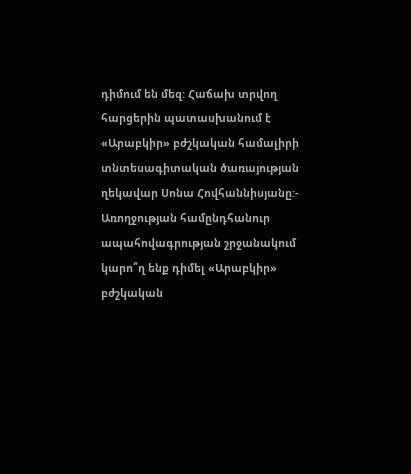դիմում են մեզ: Հաճախ տրվող հարցերին պատասխանում է «Արաբկիր» բժշկական համալիրի տնտեսագիտական ծառայության ղեկավար Սոնա Հովհաննիսյանը:- Առողջության համընդհանուր ապահովագրության շրջանակում կարո՞ղ ենք դիմել «Արաբկիր» բժշկական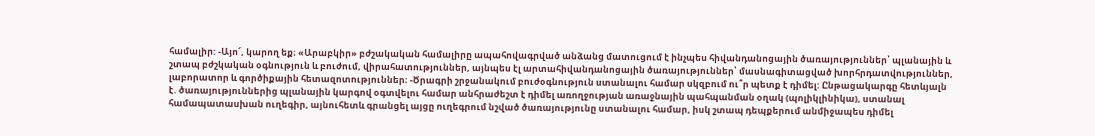համալիր: -Այո՜, կարող եք։ «Արաբկիր» բժշակական համալիրը ապահովագրված անձանց մատուցում է ինչպես հիվանդանոցային ծառայություններ՝ պլանային և շտապ բժշկական օգնություն և բուժում, վիրահատություններ, այնպես էլ արտահիվանդանոցային ծառայություններ՝ մասնագիտացված խորհրդատվություններ, լաբորատոր և գործիքային հետազոտություններ։ -Ծրագրի շրջանակում բուժօգնություն ստանալու համար սկզբում ու՞ր պետք է դիմել: Ընթացակարգը հետևյալն է. ծառայություններից պլանային կարգով օգտվելու համար անհրաժեշտ է դիմել առողջության առաջնային պահպանման օղակ (պոլիկլինիկա), ստանալ համապատասխան ուղեգիր, այնուհետև գրանցել այցը ուղեգրում նշված ծառայությունը ստանալու համար, իսկ շտապ դեպքերում անմիջապես դիմել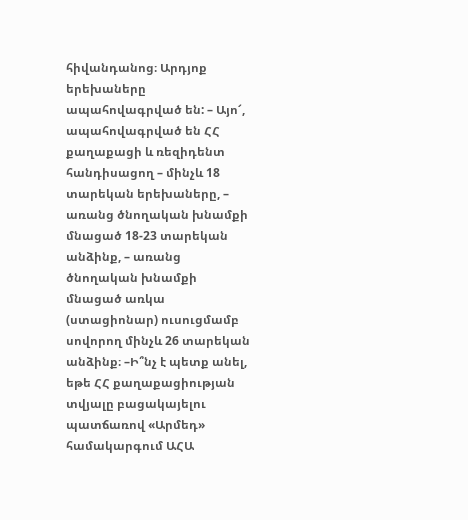հիվանդանոց։ Արդյոք երեխաները ապահովագրված են: – Այո՜, ապահովագրված են ՀՀ քաղաքացի և ռեզիդենտ հանդիսացող – մինչև 18 տարեկան երեխաները, – առանց ծնողական խնամքի մնացած 18-23 տարեկան անձինք, – առանց ծնողական խնամքի մնացած առկա (ստացիոնար) ուսուցմամբ սովորող մինչև 26 տարեկան անձինք։ –Ի՞նչ է պետք անել, եթե ՀՀ քաղաքացիության տվյալը բացակայելու պատճառով «Արմեդ» համակարգում ԱՀԱ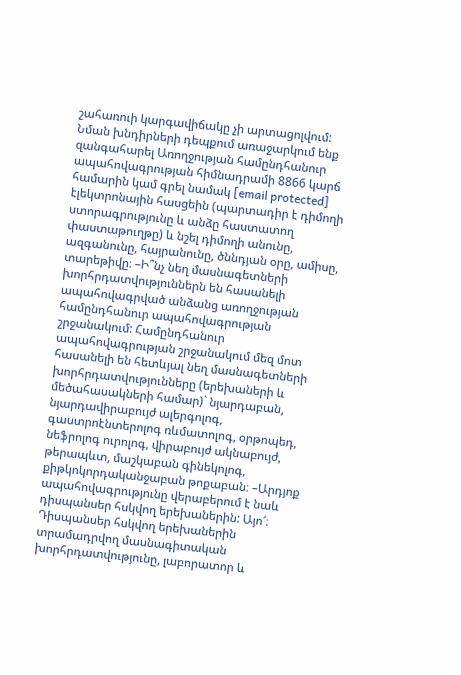շահառուի կարգավիճակը չի արտացոլվում:  Նման խնդիրների դեպքում առաջարկում ենք զանգահարել Առողջության համընդհանուր ապահովագրության հիմնադրամի 8866 կարճ համարին կամ գրել նամակ [email protected] էլեկտրոնային հասցեին (պարտադիր է դիմողի ստորագրությունը և անձը հաստատող փաստաթուղթը) և նշել դիմողի անունը, ազգանունը, հայրանունը, ծննդյան օրը, ամիսը, տարեթիվը։ –Ի՞նչ նեղ մասնագետների խորհրդատվություններն են հասանելի ապահովագրված անձանց առողջության համընդհանուր ապահովագրության շրջանակում: Համընդհանուր ապահովագրության շրջանակում մեզ մոտ հասանելի են հետևյալ նեղ մասնագետների խորհրդատվությունները (երեխաների և մեծահասակների համար)` նյարդաբան, նյարդավիրաբույժ ալերգոլոգ, գաստրոէնտերոլոգ ռևմատոլոգ, օրթոպեդ, նեֆրոլոգ ուրոլոգ, վիրաբույժ ակնաբույժ, թերապևտ, մաշկաբան գինեկոլոգ, քիթկոկորդականջաբան թոքաբան։ –Արդյոք ապահովագրությունը վերաբերում է նաև դիսպանսեր հսկվող երեխաներին: Այո՜։ Դիսպանսեր հսկվող երեխաներին տրամադրվող մասնագիտական խորհրդատվությունը, լաբորատոր և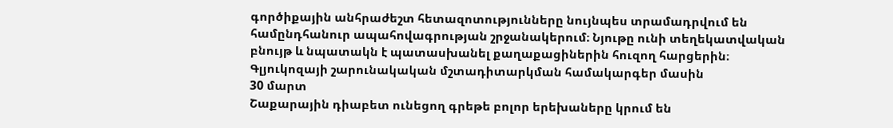գործիքային անհրաժեշտ հետազոտությունները նույնպես տրամադրվում են համընդհանուր ապահովագրության շրջանակերում։ Նյութը ունի տեղեկատվական բնույթ և նպատակն է պատասխանել քաղաքացիներին հուզող հարցերին։
Գլյուկոզայի շարունակական մշտադիտարկման համակարգեր մասին
30 մարտ
Շաքարային դիաբետ ունեցող գրեթե բոլոր երեխաները կրում են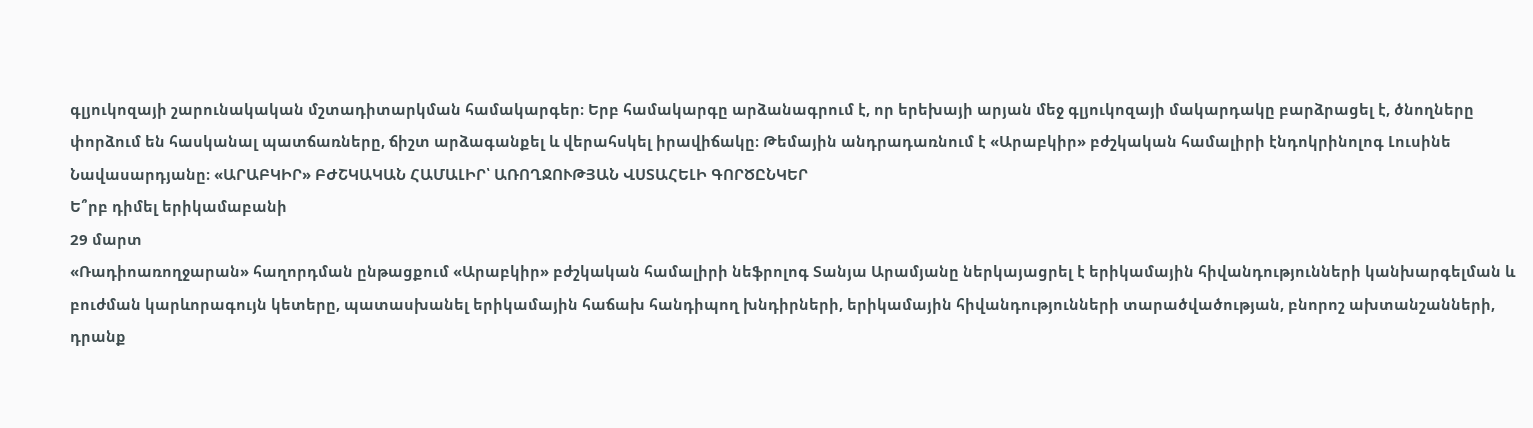գլյուկոզայի շարունակական մշտադիտարկման համակարգեր։ Երբ համակարգը արձանագրում է, որ երեխայի արյան մեջ գլյուկոզայի մակարդակը բարձրացել է, ծնողները փորձում են հասկանալ պատճառները, ճիշտ արձագանքել և վերահսկել իրավիճակը։ Թեմային անդրադառնում է «Արաբկիր» բժշկական համալիրի էնդոկրինոլոգ Լուսինե Նավասարդյանը։ «ԱՐԱԲԿԻՐ» ԲԺՇԿԱԿԱՆ ՀԱՄԱԼԻՐ՝ ԱՌՈՂՋՈՒԹՅԱՆ ՎՍՏԱՀԵԼԻ ԳՈՐԾԸՆԿԵՐ
Ե՞րբ դիմել երիկամաբանի
29 մարտ
«Ռադիոառողջարան» հաղորդման ընթացքում «Արաբկիր» բժշկական համալիրի նեֆրոլոգ Տանյա Արամյանը ներկայացրել է երիկամային հիվանդությունների կանխարգելման և բուժման կարևորագույն կետերը, պատասխանել երիկամային հաճախ հանդիպող խնդիրների, երիկամային հիվանդությունների տարածվածության, բնորոշ ախտանշանների, դրանք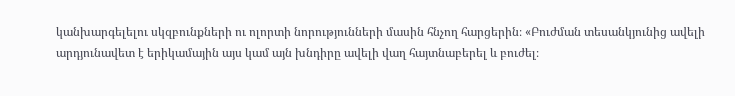կանխարգելելու սկզբունքների ու ոլորտի նորությունների մասին հնչող հարցերին։ «Բուժման տեսանկյունից ավելի արդյունավետ է երիկամային այս կամ այն խնդիրը ավելի վաղ հայտնաբերել և բուժել։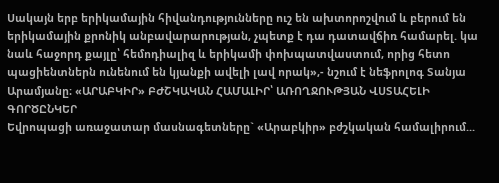Սակայն երբ երիկամային հիվանդությունները ուշ են ախտորոշվում և բերում են երիկամային քրոնիկ անբավարարության, չպետք է դա դատավճիռ համարել. կա նաև հաջորդ քայլը՝ հեմոդիալիզ և երիկամի փոխպատվաստում, որից հետո պացիենտներն ունենում են կյանքի ավելի լավ որակ»,- նշում է նեֆրոլոգ Տանյա Արամյանը։ «ԱՐԱԲԿԻՐ» ԲԺՇԿԱԿԱՆ ՀԱՄԱԼԻՐ՝ ԱՌՈՂՋՈՒԹՅԱՆ ՎՍՏԱՀԵԼԻ ԳՈՐԾԸՆԿԵՐ
Եվրոպացի առաջատար մասնագետները` «Արաբկիր» բժշկական համալիրում...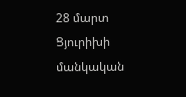28 մարտ
Ցյուրիխի մանկական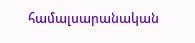համալսարանական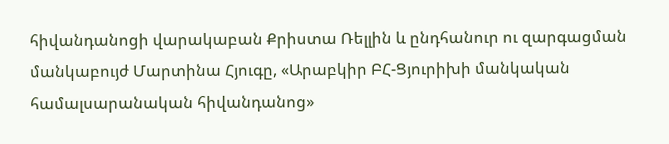հիվանդանոցի վարակաբան Քրիստա Ռելլին և ընդհանուր ու զարգացման մանկաբույժ Մարտինա Հյուգը, «Արաբկիր ԲՀ-Ցյուրիխի մանկական համալսարանական հիվանդանոց»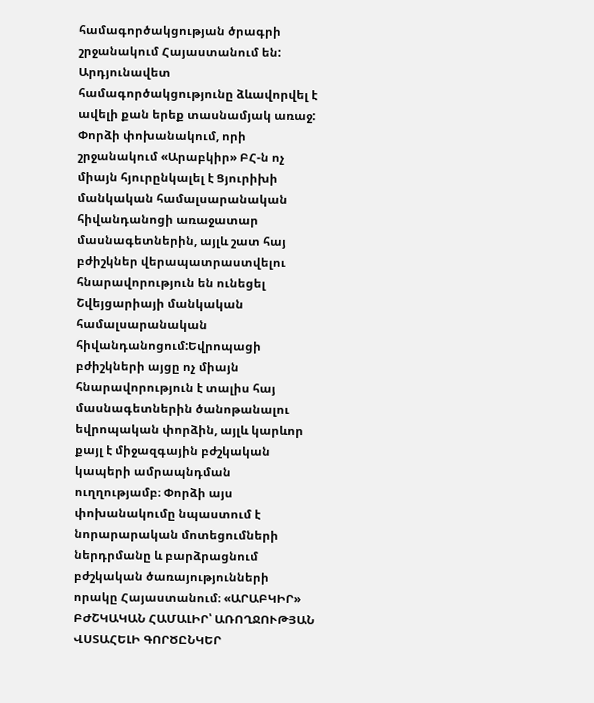համագործակցության ծրագրի շրջանակում Հայաստանում են: Արդյունավետ համագործակցությունը ձևավորվել է ավելի քան երեք տասնամյակ առաջ: Փորձի փոխանակում, որի շրջանակում «Արաբկիր» ԲՀ-ն ոչ միայն հյուրընկալել է Ցյուրիխի մանկական համալսարանական հիվանդանոցի առաջատար մասնագետներին, այլև շատ հայ բժիշկներ վերապատրաստվելու հնարավորություն են ունեցել Շվեյցարիայի մանկական համալսարանական հիվանդանոցում:Եվրոպացի բժիշկների այցը ոչ միայն հնարավորություն է տալիս հայ մասնագետներին ծանոթանալու եվրոպական փորձին, այլև կարևոր քայլ է միջազգային բժշկական կապերի ամրապնդման ուղղությամբ։ Փորձի այս փոխանակումը նպաստում է նորարարական մոտեցումների ներդրմանը և բարձրացնում բժշկական ծառայությունների որակը Հայաստանում։ «ԱՐԱԲԿԻՐ» ԲԺՇԿԱԿԱՆ ՀԱՄԱԼԻՐ՝ ԱՌՈՂՋՈՒԹՅԱՆ ՎՍՏԱՀԵԼԻ ԳՈՐԾԸՆԿԵՐ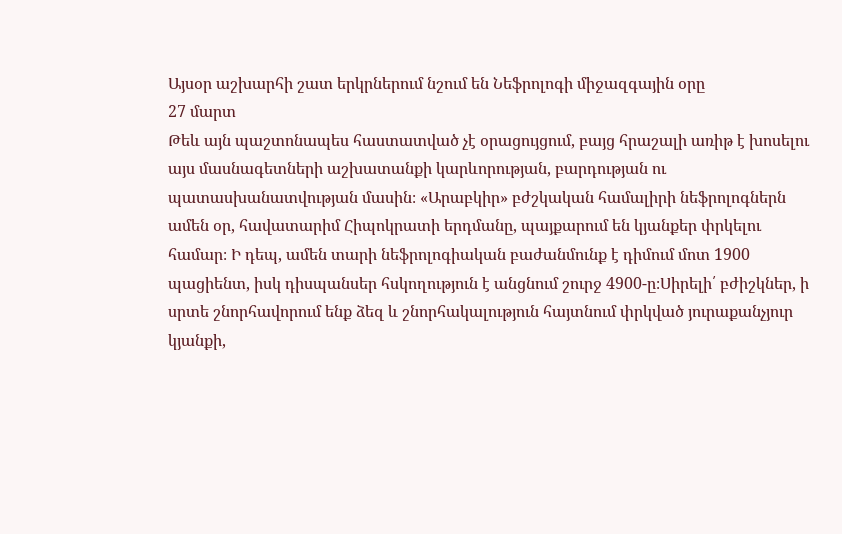Այսօր աշխարհի շատ երկրներում նշում են Նեֆրոլոգի միջազգային օրը
27 մարտ
Թեև այն պաշտոնապես հաստատված չէ օրացույցում, բայց հրաշալի առիթ է խոսելու այս մասնագետների աշխատանքի կարևորության, բարդության ու պատասխանատվության մասին։ «Արաբկիր» բժշկական համալիրի նեֆրոլոգներն ամեն օր, հավատարիմ Հիպոկրատի երդմանը, պայքարում են կյանքեր փրկելու համար։ Ի դեպ, ամեն տարի նեֆրոլոգիական բաժանմունք է դիմում մոտ 1900 պացիենտ, իսկ դիսպանսեր հսկողություն է անցնում շուրջ 4900-ը։Սիրելի՛ բժիշկներ, ի սրտե շնորհավորում ենք ձեզ և շնորհակալություն հայտնում փրկված յուրաքանչյուր կյանքի,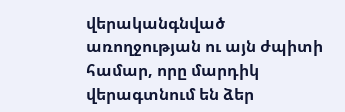վերականգնված առողջության ու այն ժպիտի համար, որը մարդիկ վերագտնում են ձեր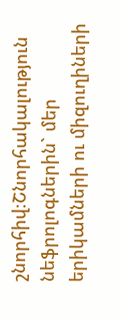շնորհիվ։Շնորհակալություն նեֆրոլոգներին` մեր երիկամների ու միզուղիների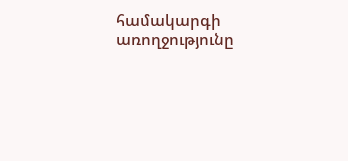համակարգի առողջությունը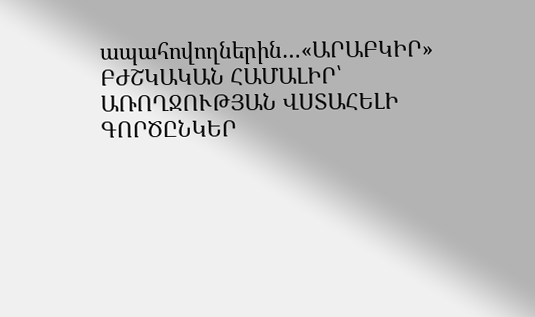ապահովողներին…«ԱՐԱԲԿԻՐ» ԲԺՇԿԱԿԱՆ ՀԱՄԱԼԻՐ՝ ԱՌՈՂՋՈՒԹՅԱՆ ՎՍՏԱՀԵԼԻ ԳՈՐԾԸՆԿԵՐ